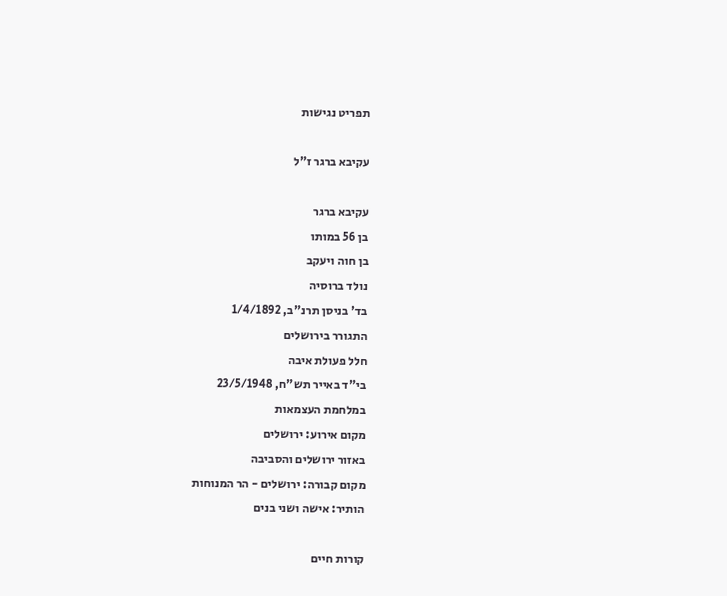תפריט נגישות

עקיבא ברגר ז"ל

עקיבא ברגר
בן 56 במותו
בן חוה ויעקב
נולד ברוסיה
בד' בניסן תרנ"ב, 1/4/1892
התגורר בירושלים
חלל פעולת איבה
בי"ד באייר תש"ח, 23/5/1948
במלחמת העצמאות
מקום אירוע: ירושלים
באזור ירושלים והסביבה
מקום קבורה: ירושלים - הר המנוחות
הותיר: אישה ושני בנים

קורות חיים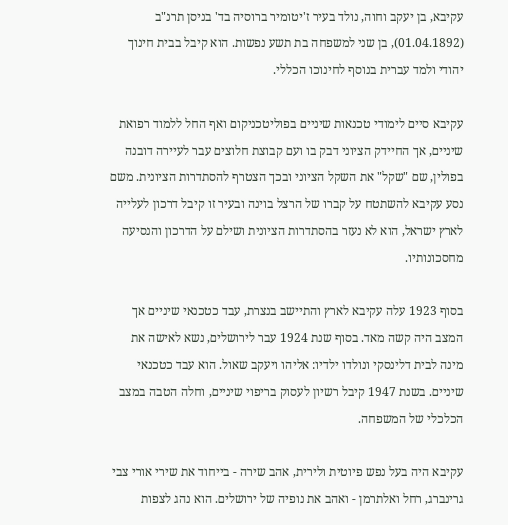עקיבא, בן יעקב וחוה, נולד בעיר ז'יטומיר ברוסיה בד' בניסן תרנ"ב (01.04.1892), בן שני למשפחה בת תשע נפשות. הוא קיבל בבית חינוך יהודי ולמד עברית בנוסף לחינוכו הכללי.

עקיבא סיים לימודי טכנאות שיניים בפוליטכניקום ואף החל ללמוד רפואת שיניים, אך החיידק הציוני דבק בו ועם קבוצת חלוצים עבר לעיירה דובנה בפולין, שם "שקל" את השקל הציוני ובכך הצטרף להסתדרות הציונית. משם נסע עקיבא להשתטח על קברו של הרצל בוינה ובעיר זו קיבל דרכון לעלייה לארץ ישראל, הוא לא נעזר בהסתדרות הציונית ושילם על הדרכון והנסיעה מחסכונותיו.

בסוף 1923 עלה עקיבא לארץ והתיישב בנצרת, עבד כטכנאי שיניים אך המצב היה קשה מאד. בסוף שנת 1924 עבר לירושלים, נשא לאישה את מינה לבית דלינסקי ונולדו ילדיו: אליהו ויעקב שאול. הוא עבד כטכנאי שיניים. בשנת 1947 קיבל רשיון לעסוק בריפוי שיניים, וחלה הטבה במצב הכלכלי של המשפחה.

עקיבא היה בעל נפש פיוטית ולירית, אהב שירה - בייחוד את שירי אורי צבי גרינברג, רחל ואלתרמן - ואהב את נופיה של ירושלים. הוא נהג לצפות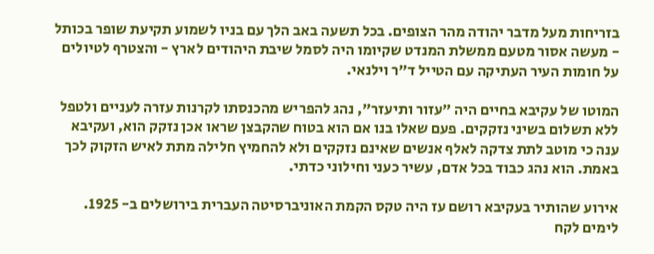בזריחות מעל מדבר יהודה מהר הצופים. בכל תשעה באב הלך עם בניו לשמוע תקיעת שופר בכותל - מעשה אסור מטעם ממשלת המנדט שקיומו היה לסמל שיבת היהודים לארץ - והצטרף לטיולים על חומות העיר העתיקה עם הטייל ד"ר וילנאי.

המוטו של עקיבא בחיים היה "עזור ותיעזר", נהג להפריש מהכנסתו לקרנות עזרה לעניים ולטפל ללא תשלום בשיני נזקקים. פעם שאלו בנו אם הוא בטוח שהקבצן שראו אכן נזקק הוא, ועקיבא ענה כי מוטב לתת צדקה לאלף אנשים שאינם נזקקים ולא להחמיץ חלילה מתת לאיש הזקוק לכך באמת. הוא נהג כבוד בכל אדם, עשיר כעני וחילוני כדתי.

אירוע שהותיר בעקיבא רושם עז היה טקס הקמת האוניברסיטה העברית בירושלים ב- 1925. לימים לקח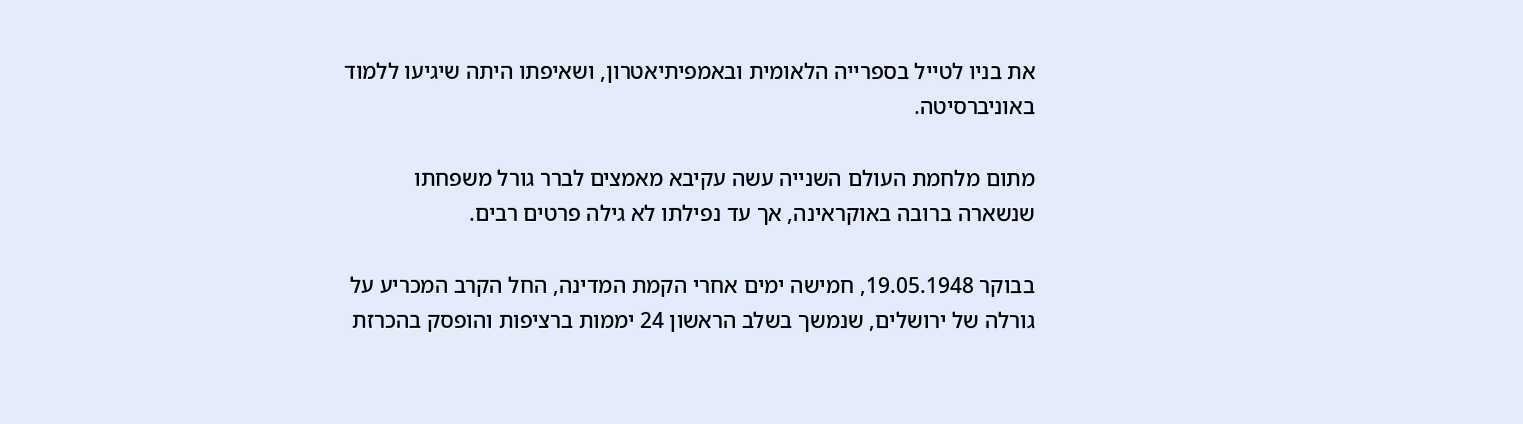את בניו לטייל בספרייה הלאומית ובאמפיתיאטרון, ושאיפתו היתה שיגיעו ללמוד באוניברסיטה.

מתום מלחמת העולם השנייה עשה עקיבא מאמצים לברר גורל משפחתו שנשארה ברובה באוקראינה, אך עד נפילתו לא גילה פרטים רבים.

בבוקר 19.05.1948, חמישה ימים אחרי הקמת המדינה, החל הקרב המכריע על גורלה של ירושלים, שנמשך בשלב הראשון 24 יממות ברציפות והופסק בהכרזת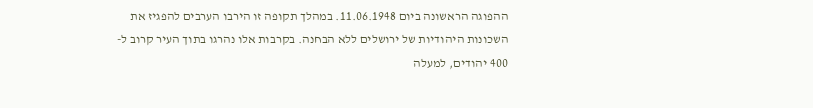ההפוגה הראשונה ביום 11.06.1948. במהלך תקופה זו הירבו הערבים להפגיז את השכונות היהודיות של ירושלים ללא הבחנה. בקרבות אלו נהרגו בתוך העיר קרוב ל- 400 יהודים, למעלה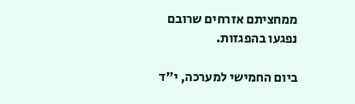ממחציתם אזרחים שרובם נפגעו בהפגזות.

ביום החמישי למערכה, י"ד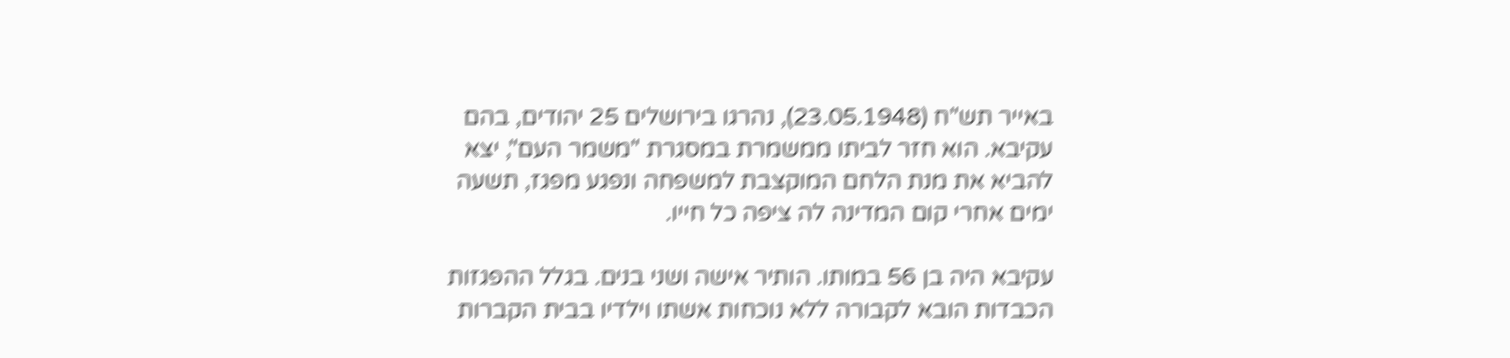באייר תש"ח (23.05.1948), נהרגו בירושלים 25 יהודים, בהם עקיבא. הוא חזר לביתו ממשמרת במסגרת "משמר העם", יצא להביא את מנת הלחם המוקצבת למשפחה ונפגע מפגז, תשעה ימים אחרי קום המדינה לה ציפה כל חייו.

עקיבא היה בן 56 במותו. הותיר אישה ושני בנים. בגלל ההפגזות הכבדות הובא לקבורה ללא נוכחות אשתו וילדיו בבית הקברות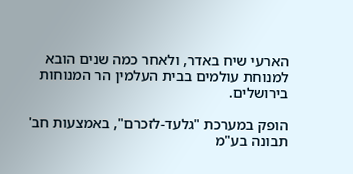הארעי שיח באדר, ולאחר כמה שנים הובא למנוחת עולמים בבית העלמין הר המנוחות בירושלים.

הופק במערכת "גלעד-לזכרם", באמצעות חב' תבונה בע"מ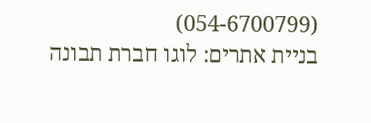(054-6700799)
בניית אתרים: לוגו חברת תבונה